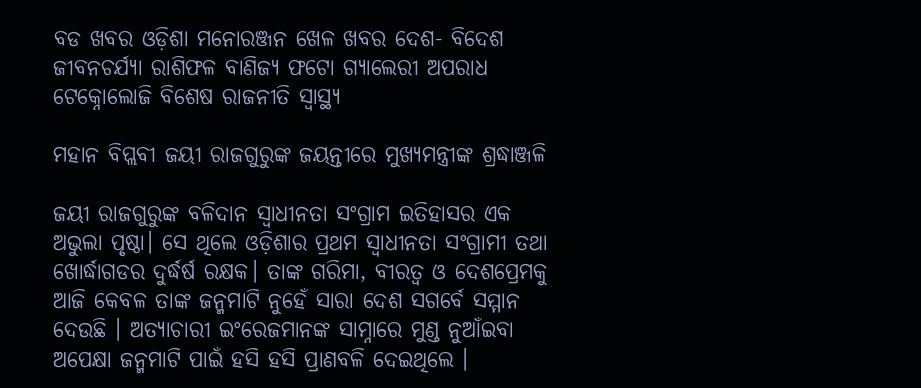ବଡ ଖବର ଓଡ଼ିଶା ମନୋରଞ୍ଜନ ଖେଳ ଖବର ଦେଶ- ବିଦେଶ ଜୀବନଚର୍ଯ୍ୟା ରାଶିଫଳ ବାଣିଜ୍ୟ ଫଟୋ ଗ୍ୟାଲେରୀ ଅପରାଧ ଟେକ୍ନୋଲୋଜି ବିଶେଷ ରାଜନୀତି ସ୍ଵାସ୍ଥ୍ୟ

ମହାନ ବିପ୍ଲବୀ ଜୟୀ ରାଜଗୁରୁଙ୍କ ଜୟନ୍ତୀରେ ମୁଖ୍ୟମନ୍ତ୍ରୀଙ୍କ ଶ୍ରଦ୍ଧାଞ୍ଜଳି

ଜୟୀ ରାଜଗୁରୁଙ୍କ ବଳିଦାନ ସ୍ବାଧୀନତା ସଂଗ୍ରାମ ଇତିହାସର ଏକ ଅଭୁଲା ପୃଷ୍ଠା। ସେ ଥିଲେ ଓଡ଼ିଶାର ପ୍ରଥମ ସ୍ବାଧୀନତା ସଂଗ୍ରାମୀ ତଥା ଖୋର୍ଦ୍ଧାଗଡର ଦୁର୍ଦ୍ଧର୍ଷ ରକ୍ଷକ। ତାଙ୍କ ଗରିମା, ବୀରତ୍ଵ ଓ ଦେଶପ୍ରେମକୁ ଆଜି କେବଳ ତାଙ୍କ ଜନ୍ମମାଟି ନୁହେଁ ସାରା ଦେଶ ସଗର୍ବେ ସମ୍ମାନ ଦେଉଛି । ଅତ୍ୟାଚାରୀ ଇଂରେଜମାନଙ୍କ ସାମ୍ନାରେ ମୁଣ୍ଡ ନୁଆଁଇବା ଅପେକ୍ଷା ଜନ୍ମମାଟି ପାଇଁ ହସି ହସି ପ୍ରାଣବଳି ଦେଇଥିଲେ ।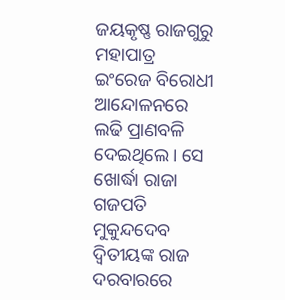ଜୟକୃଷ୍ଣ ରାଜଗୁରୁ ମହାପାତ୍ର ଇଂରେଜ ବିରୋଧୀ ଆନ୍ଦୋଳନରେ ଲଢି ପ୍ରାଣବଳି ଦେଇଥିଲେ। ସେ ଖୋର୍ଦ୍ଧା ରାଜା ଗଜପତି ମୁକୁନ୍ଦଦେବ ଦ୍ଵିତୀୟଙ୍କ ରାଜ ଦରବାରରେ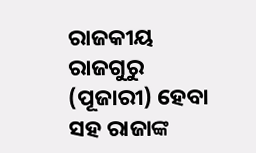ରାଜକୀୟ ରାଜଗୁରୁ (ପୂଜାରୀ) ହେବା ସହ ରାଜାଙ୍କ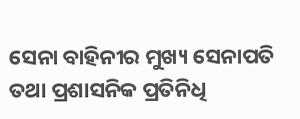ସେନା ବାହିନୀର ମୁଖ୍ୟ ସେନାପତି ତଥା ପ୍ରଶାସନିକ ପ୍ରତିନିଧି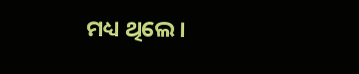ମଧ୍ୟ ଥିଲେ।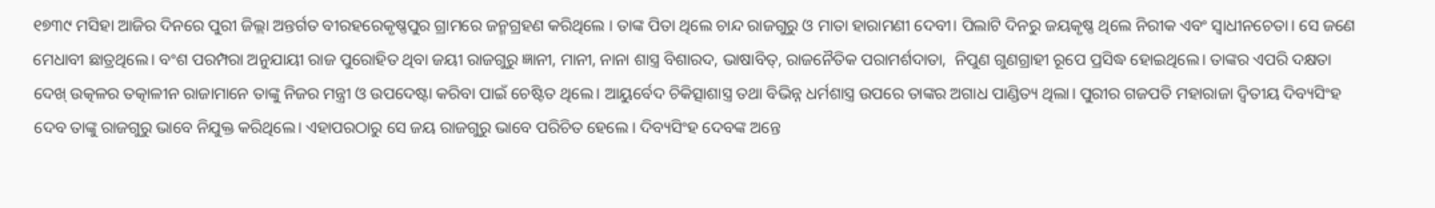୧୭୩୯ ମସିହା ଆଜିର ଦିନରେ ପୁରୀ ଜିଲ୍ଲା ଅନ୍ତର୍ଗତ ବୀରହରେକୃଷ୍ଣପୁର ଗ୍ରାମରେ ଜନ୍ମଗ୍ରହଣ କରିଥିଲେ । ତାଙ୍କ ପିତା ଥିଲେ ଚାନ୍ଦ ରାଜଗୁରୁ ଓ ମାତା ହାରାମଣୀ ଦେବୀ। ପିଲାଟି ଦିନରୁ ଜୟକୃଷ୍ଣ ଥିଲେ ନିରୀକ ଏବଂ ସ୍ବାଧୀନଚେତା। ସେ ଜଣେ ମେଧାବୀ ଛାତ୍ରଥିଲେ। ବଂଶ ପରମ୍ପରା ଅନୁଯାୟୀ ରାଜ ପୁରୋହିତ ଥିବା ଜୟୀ ରାଜଗୁରୁ ଜ୍ଞାନୀ, ମାନୀ, ନାନା ଶାସ୍ତ୍ର ବିଶାରଦ, ଭାଷାବିତ୍, ରାଜନୈତିକ ପରାମର୍ଶଦାତା,  ନିପୁଣ ଗୁଣଗ୍ରାହୀ ରୂପେ ପ୍ରସିଦ୍ଧ ହୋଇଥିଲେ। ତାଙ୍କର ଏପରି ଦକ୍ଷତା ଦେଖ୍ ଉତ୍କଳର ତତ୍କାଳୀନ ରାଜାମାନେ ତାଙ୍କୁ ନିଜର ମନ୍ତ୍ରୀ ଓ ଉପଦେଷ୍ଟା କରିବା ପାଇଁ ଚେଷ୍ଟିତ ଥିଲେ। ଆୟୁର୍ବେଦ ଚିକିତ୍ସାଶାସ୍ତ୍ର ତଥା ବିଭିନ୍ନ ଧର୍ମଶାସ୍ତ୍ର ଉପରେ ତାଙ୍କର ଅଗାଧ ପାଣ୍ଡିତ୍ୟ ଥିଲା। ପୁରୀର ଗଜପତି ମହାରାଜା ଦ୍ଵିତୀୟ ଦିବ୍ୟସିଂହ ଦେବ ତାଙ୍କୁ ରାଜଗୁରୁ ଭାବେ ନିଯୁକ୍ତ କରିଥିଲେ। ଏହାପରଠାରୁ ସେ ଜୟ ରାଜଗୁରୁ ଭାବେ ପରିଚିତ ହେଲେ । ଦିବ୍ୟସିଂହ ଦେବଙ୍କ ଅନ୍ତେ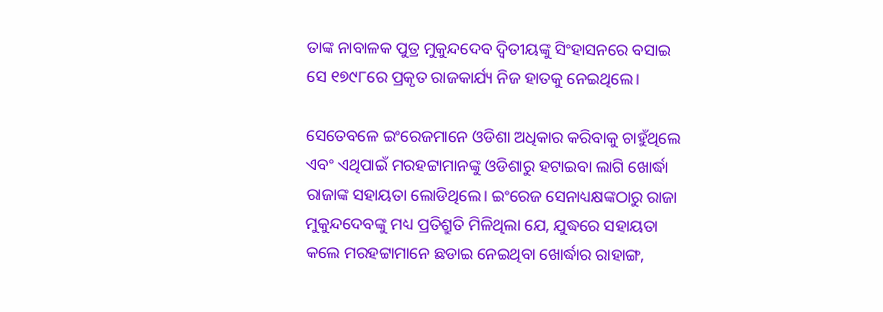ତାଙ୍କ ନାବାଳକ ପୁତ୍ର ମୁକୁନ୍ଦଦେବ ଦ୍ବିତୀୟଙ୍କୁ ସିଂହାସନରେ ବସାଇ ସେ ୧୭୯୮ରେ ପ୍ରକୃତ ରାଜକାର୍ଯ୍ୟ ନିଜ ହାତକୁ ନେଇଥିଲେ।

ସେତେବଳେ ଇଂରେଜମାନେ ଓଡିଶା ଅଧିକାର କରିବାକୁ ଚାହୁଁଥିଲେ ଏବଂ ଏଥିପାଇଁ ମରହଟ୍ଟାମାନଙ୍କୁ ଓଡିଶାରୁ ହଟାଇବା ଲାଗି ଖୋର୍ଦ୍ଧା ରାଜାଙ୍କ ସହାୟତା ଲୋଡିଥିଲେ। ଇଂରେଜ ସେନାଧ୍ୟକ୍ଷଙ୍କଠାରୁ ରାଜା ମୁକୁନ୍ଦଦେବଙ୍କୁ ମଧ୍ୟ ପ୍ରତିଶ୍ରୁତି ମିଳିଥିଲା ଯେ, ଯୁଦ୍ଧରେ ସହାୟତା କଲେ ମରହଟ୍ଟାମାନେ ଛଡାଇ ନେଇଥିବା ଖୋର୍ଦ୍ଧାର ରାହାଙ୍ଗ,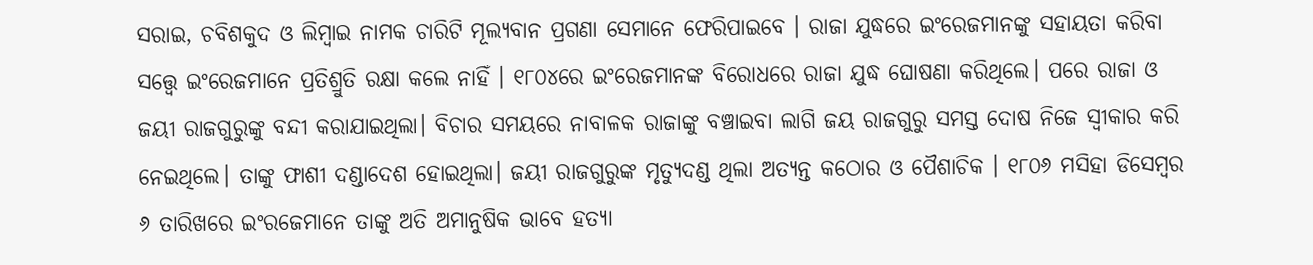ସରାଇ, ଚବିଶକୁଦ ଓ ଲିମ୍ବାଇ ନାମକ ଚାରିଟି ମୂଲ୍ୟବାନ ପ୍ରଗଣା ସେମାନେ ଫେରିପାଇବେ । ରାଜା ଯୁଦ୍ଧରେ ଇଂରେଜମାନଙ୍କୁ ସହାୟତା କରିବା ସତ୍ତ୍ବେ ଇଂରେଜମାନେ ପ୍ରତିଶ୍ରୁତି ରକ୍ଷା କଲେ ନାହିଁ । ୧୮୦୪ରେ ଇଂରେଜମାନଙ୍କ ବିରୋଧରେ ରାଜା ଯୁଦ୍ଧ ଘୋଷଣା କରିଥିଲେ। ପରେ ରାଜା ଓ ଜୟୀ ରାଜଗୁରୁଙ୍କୁ ବନ୍ଦୀ କରାଯାଇଥିଲା। ବିଚାର ସମୟରେ ନାବାଳକ ରାଜାଙ୍କୁ ବଞ୍ଚାଇବା ଲାଗି ଜୟ ରାଜଗୁରୁ ସମସ୍ତ ଦୋଷ ନିଜେ ସ୍ବୀକାର କରି ନେଇଥିଲେ। ତାଙ୍କୁ ଫାଶୀ ଦଣ୍ଡାଦେଶ ହୋଇଥିଲା। ଜୟୀ ରାଜଗୁରୁଙ୍କ ମୃତ୍ୟୁଦଣ୍ଡ ଥିଲା ଅତ୍ୟନ୍ତ କଠୋର ଓ ପୈଶାଚିକ । ୧୮୦୬ ମସିହା ଡିସେମ୍ବର ୬ ତାରିଖରେ ଇଂରଜେମାନେ ତାଙ୍କୁ ଅତି ଅମାନୁଷିକ ଭାବେ ହତ୍ୟା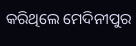କରିଥିଲେ ମେଦିନୀପୁର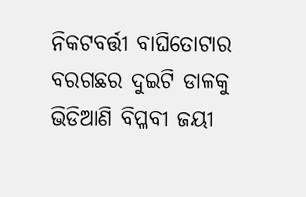ନିକଟବର୍ତ୍ତୀ ବାଘିତୋଟାର ବରଗଛର ଦୁଇଟି ଡାଳକୁ ଭିଡିଆଣି ବିପ୍ଳବୀ ଜୟୀ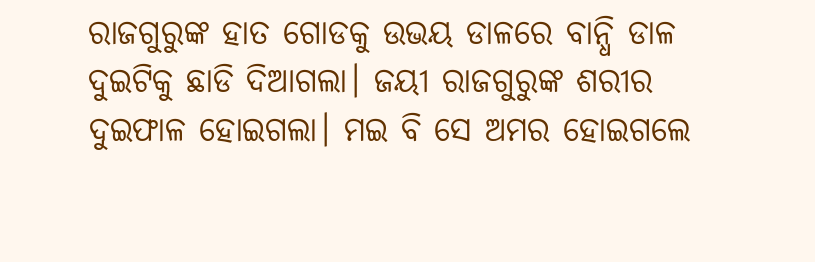ରାଜଗୁରୁଙ୍କ ହାତ ଗୋଡକୁ ଉଭୟ ଡାଳରେ ବାନ୍ଧି ଡାଳ ଦୁଇଟିକୁ ଛାଡି ଦିଆଗଲା। ଜୟୀ ରାଜଗୁରୁଙ୍କ ଶରୀର ଦୁଇଫାଳ ହୋଇଗଲା। ମଇ ବି ସେ ଅମର ହୋଇଗଲେ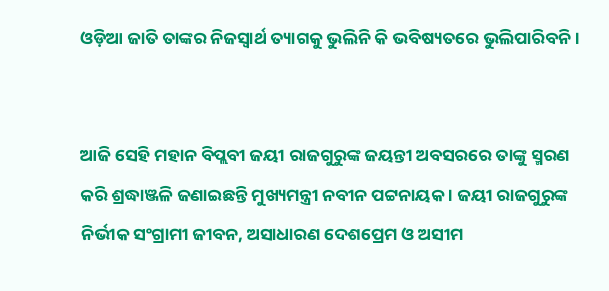ଓଡ଼ିଆ ଜାତି ତାଙ୍କର ନିଜସ୍ବାର୍ଥ ତ୍ୟାଗକୁ ଭୁଲିନି କି ଭବିଷ୍ୟତରେ ଭୁଲିପାରିବନି ।


ଆଜି ସେହି ମହାନ ବିପ୍ଲବୀ ଜୟୀ ରାଜଗୁରୁଙ୍କ ଜୟନ୍ତୀ ଅବସରରେ ତାଙ୍କୁ ସ୍ମରଣ କରି ଶ୍ରଦ୍ଧାଞ୍ଜଳି ଜଣାଇଛନ୍ତି ମୁଖ୍ୟମନ୍ତ୍ରୀ ନବୀନ ପଟ୍ଟନାୟକ । ଜୟୀ ରାଜଗୁରୁଙ୍କ ନିର୍ଭୀକ ସଂଗ୍ରାମୀ ଜୀବନ, ଅସାଧାରଣ ଦେଶପ୍ରେମ ଓ ଅସୀମ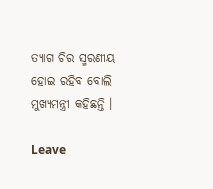ତ୍ୟାଗ ଚିର ସ୍ମରଣୀୟ ହୋଇ ରହିବ ବୋଲି ମୁଖ୍ୟମନ୍ତ୍ରୀ କହିଛନ୍ତି ।

Leave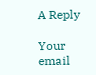A Reply

Your email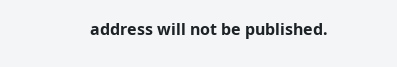address will not be published.